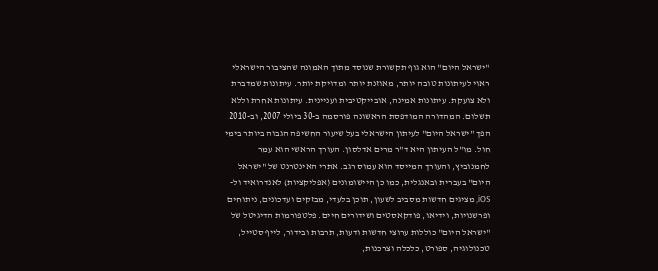"ישראל היום" הוא גוף תקשורת שנוסד מתוך האמונה שהציבור הישראלי ראוי לעיתונות טובה יותר, מאוזנת יותר ומדויקת יותר. עיתונות שמדברת ולא צועקת. עיתונות אמינה, אובייקטיבית ועניינית. עיתונות אחרת וללא תשלום. המהדורה המודפסת הראשונה פורסמה ב-30 ביולי 2007, וב-2010 הפך "ישראל היום" לעיתון הישראלי בעל שיעור החשיפה הגבוה ביותר בימי חול. מו"ל העיתון היא ד"ר מרים אדלסון. העורך הראשי הוא עמר לחמנוביץ, והעורך המייסד הוא עמוס רגב. אתרי האינטרנט של "ישראל היום" בעברית ובאנגלית, כמו כן היישומונים (אפליקציות) לאנדרואיד ול-iOS, מציגים חדשות מסביב לשעון, תוכן בלעדי, מבזקים ועדכונים, ניתוחים ופרשנויות, וידיאו, פודקאסטים ושידורים חיים. פלטפורמות הדיגיטל של "ישראל היום" כוללות ערוצי חדשות ודעות, תרבות ובידור, לייף סטייל, טכנולוגיה, ספורט, כלכלה וצרכנות,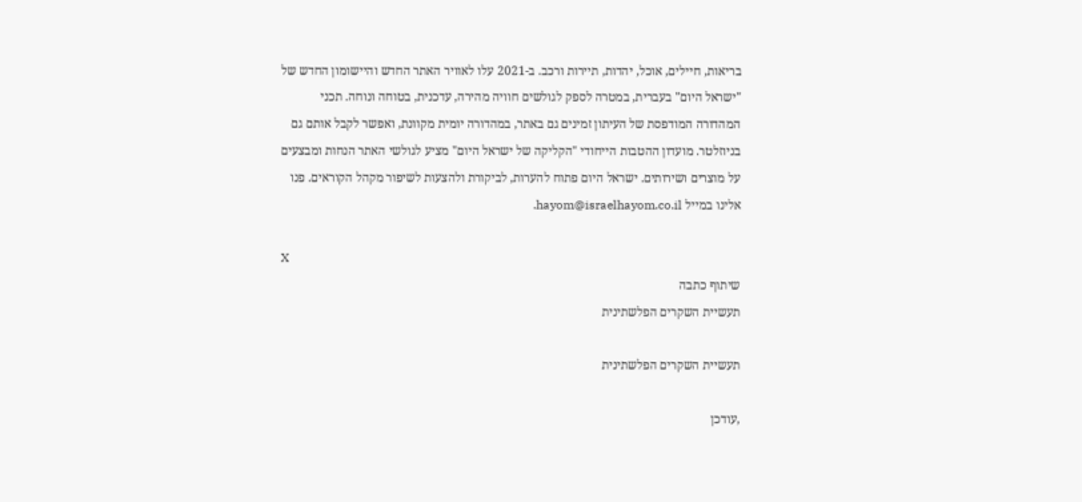בריאות, חיילים, אוכל, יהדות, תיירות ורכב. ב-2021 עלו לאוויר האתר החדש והיישומון החדש של "ישראל היום" בעברית, במטרה לספק לגולשים חוויה מהירה, עדכנית, בטוחה ונוחה. תכני המהדורה המודפסת של העיתון זמינים גם באתר, במהדורה יומית מקוונת, ואפשר לקבל אותם גם בניוזלטר. מועדון ההטבות הייחודי "הקליקה של ישראל היום" מציע לגולשי האתר הנחות ומבצעים על מוצרים ושירותים. ישראל היום פתוח להערות, לביקורת ולהצעות לשיפור מקהל הקוראים. פנו אלינו במייל hayom@israelhayom.co.il.

X
שיתוף כתבה
תעשיית השקרים הפלשתינית

תעשיית השקרים הפלשתינית

,עודכן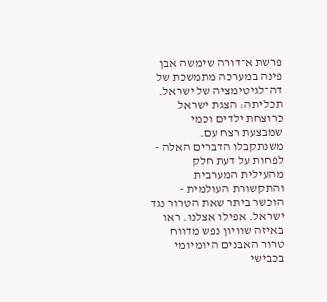פרשת א־דורה שימשה אבן פינה במערכה מתמשכת של דה־לגיטימציה של ישראל. תכליתה: הצגת ישראל כרוצחת ילדים וכמי שמבצעת רצח עם. משנתקבלו הדברים האלה - לפחות על דעת חלק מהעילית המערבית והתקשורת העולמית - הוכשר ביתר שאת הטרור נגד ישראל. אפילו אצלנו. ראו באיזה שוויון נפש מדווח טרור האבנים היומיומי בכבישי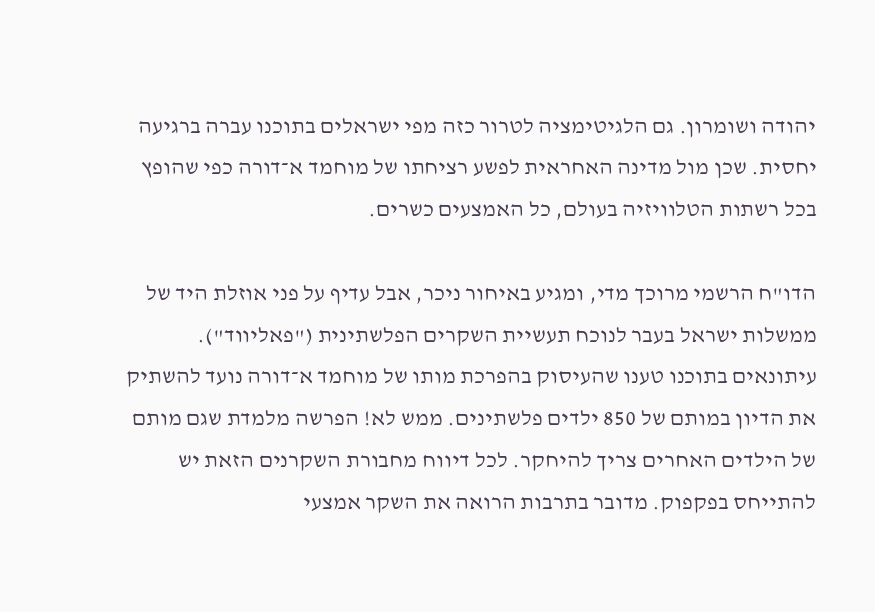יהודה ושומרון. גם הלגיטימציה לטרור כזה מפי ישראלים בתוכנו עברה ברגיעה יחסית. שכן מול מדינה האחראית לפשע רציחתו של מוחמד א־דורה כפי שהופץ בכל רשתות הטלוויזיה בעולם, כל האמצעים כשרים.

הדו"ח הרשמי מרוכך מדי, ומגיע באיחור ניכר, אבל עדיף על פני אוזלת היד של ממשלות ישראל בעבר לנוכח תעשיית השקרים הפלשתינית ("פאליווד"). עיתונאים בתוכנו טענו שהעיסוק בהפרכת מותו של מוחמד א־דורה נועד להשתיק את הדיון במותם של 850 ילדים פלשתינים. ממש לא! הפרשה מלמדת שגם מותם של הילדים האחרים צריך להיחקר. לכל דיווח מחבורת השקרנים הזאת יש להתייחס בפקפוק. מדובר בתרבות הרואה את השקר אמצעי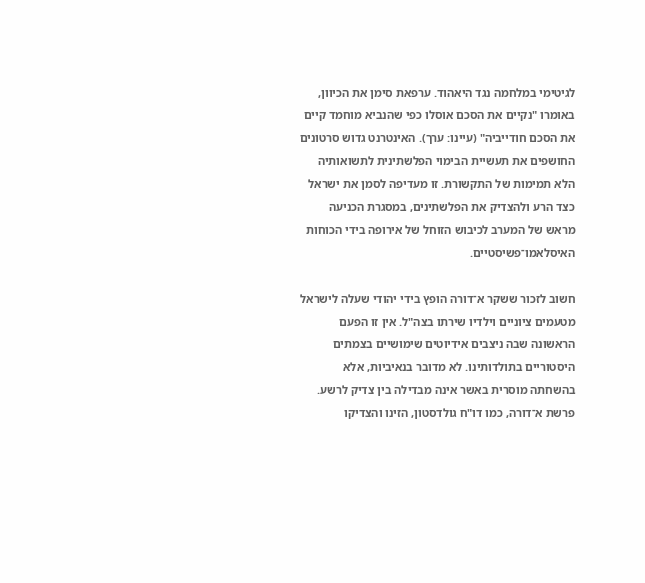לגיטימי במלחמה נגד היאהוד. ערפאת סימן את הכיוון, באומרו "נקיים את הסכם אוסלו כפי שהנביא מוחמד קיים את הסכם חודייביה" (עיינו: ערך). האינטרנט גדוש סרטונים החושפים את תעשיית הבימוי הפלשתינית לתשואותיה הלא תמימות של התקשורת. זו מעדיפה לסמן את ישראל כצד הרע ולהצדיק את הפלשתינים, במסגרת הכניעה מראש של המערב לכיבוש הזוחל של אירופה בידי הכוחות האיסלאמו־פשיסטיים.

חשוב לזכור ששקר א־דורה הופץ בידי יהודי שעלה לישראל מטעמים ציוניים וילדיו שירתו בצה"ל. אין זו הפעם הראשונה שבה ניצבים אידיוטים שימושיים בצמתים היסטוריים בתולדותינו. לא מדובר בנאיביות, אלא בהשחתה מוסרית באשר אינה מבדילה בין צדיק לרשע. פרשת א־דורה, כמו דו"ח גולדסטון, הזינו והצדיקו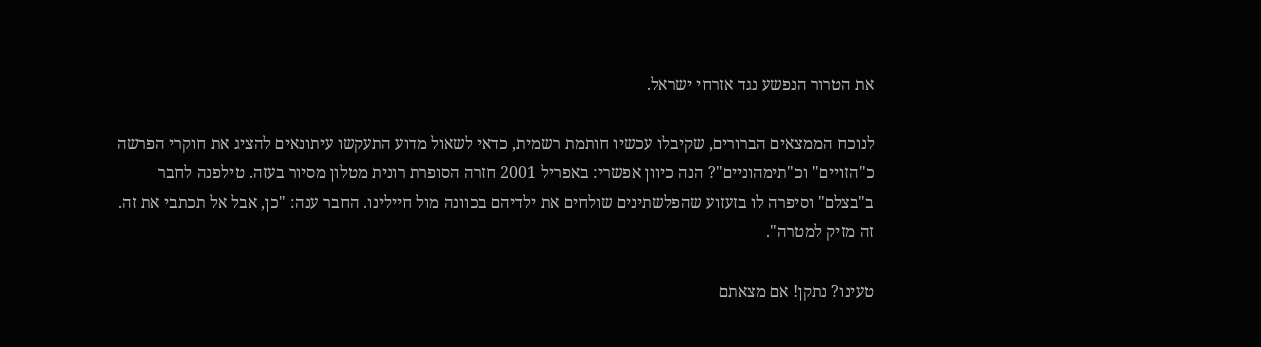את הטרור הנפשע נגד אזרחי ישראל.

לנוכח הממצאים הברורים, שקיבלו עכשיו חותמת רשמית, כדאי לשאול מדוע התעקשו עיתונאים להציג את חוקרי הפרשה כ"הזויים" וכ"תימהוניים"? הנה כיוון אפשרי: באפריל 2001 חזרה הסופרת רונית מטלון מסיור בעזה. טילפנה לחבר ב"בצלם" וסיפרה לו בזעזוע שהפלשתינים שולחים את ילדיהם בכוונה מול חיילינו. החבר ענה: "כן, אבל אל תכתבי את זה. זה מזיק למטרה".

טעינו? נתקן! אם מצאתם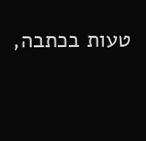טעות בכתבה,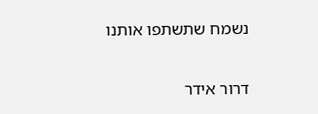נשמח שתשתפו אותנו

דרור אידר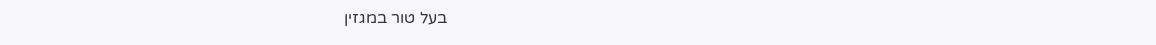בעל טור במגזין